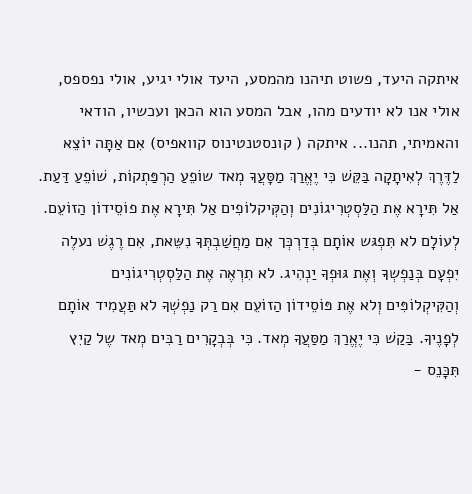איתקה היעד, פשוט תיהנו מהמסע, היעד אולי יגיע, אולי נפספס, אולי אנו לא יודעים מהו, אבל המסע הוא הכאן ועכשיו, הודאי והאמיתי, תהנו... איתקה ( קונסטנטינוס קוואפיס) אִם אַתָּה יוֹצֵא לַדֶּרֶךְ לְאִיתָקָה בַּקֵּשׁ כִּי יֶאֱרַךְ מַסָּעֲךָ מְאד שוֹפֵעַ הַרְפַּתְקוֹת, שׁוֹפֵעַ דַּעַת. אַל תִּירָא אֶת הַלַּסְטְרִיגוֹנִים וְהַקְּיקלוֹפִים אַל תִּירָא אֶת פוֹסֵידוֹן הַזוֹעֵם. לְעוֹלָם לא תִּפְגּש אוֹתָם בְּדַרְכְּך אִם מַחֲשַׁבְתְּךָ נִשֵּאת, אִם רֶגֶשׁ נעלֶה יִפְעָם בְּנַפְשְךָ וְאֶת גּוּפְךָ יַנְהִיג. לא תִרְאֶה אֶת הַלַּסְטְרִיגוֹנִים וְהַקִּיקְלוֹפִּים וְלא אֶת פּוֹסֵידוֹן הַזוֹעֵם אִם רַק נַפְשְׁךָ לא תַּעֲמִיד אוֹתָם לְפָנֶיךָ. בַּקַשׁ כִּי יֶאֱרַךְ מַסַּעֲךָ מְאד. כִּי בְּבְקָרִים רַבִּים מְאד שֶל קַיִץ תִּכָּנֵס -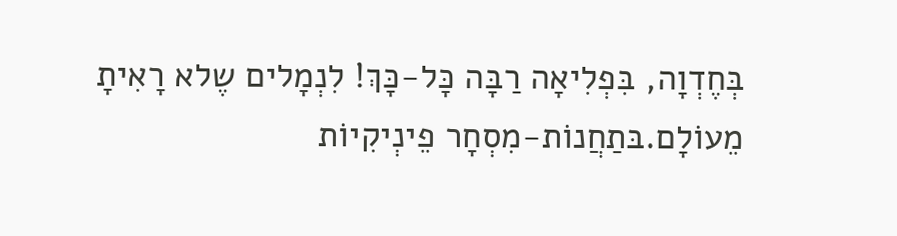בְּחֶדְוָה, בִּפְלִיאָה רַבָּה כָּל-כָּךְ! לִנְמָלים שֶלא רָאִיתָ מֵעוֹלָם.בּתַחֲנוֹת-מִסְחָר פֵינְיקִיוֹת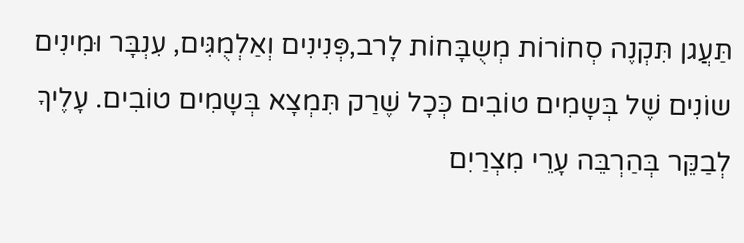תַּעֲגן תִּקְנֶה סְחוֹרוֹת מְשֻבָּחוֹת לָרב,פְּנִינִים וְאַלְמֻגִּים, עִנְבָּר וּמִינִים שוֹנִים שֶׁל בְּשָמִים טוֹבִים כְּכָל שֶׁרַק תִּמְצָא בְּשָמִים טוֹבִים. עָלֶיךָ לְבַקֵּר בְּהַרְבֵּה עָרֵי מִצְרַיִם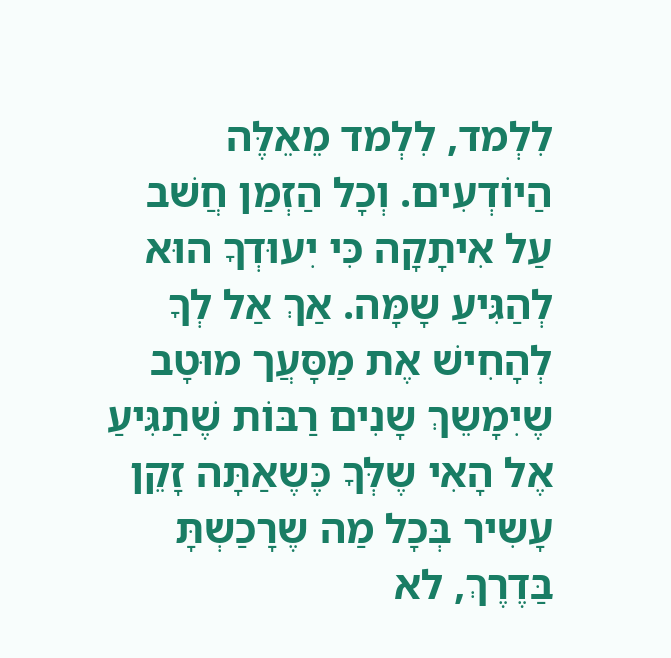לִלְמד, לִלְמד מֵאֵלֶּה הַיוֹדְעִים. וְכָל הַזְמַן חֲשׁב עַל אִיתָקָה כִּי יִעוּדְךָ הוּא לְהַגִּיעַ שָמָּה. אַךְ אַל לְךָ לְהָחִישׁ אֶת מַסָּעֲך מוּטָב שֶיִמָשֵךְ שָנִים רַבּוֹת שֶׁתַגִּיעַ אֶל הָאִי שֶלְּךָ כֶּשֶאַתָּה זָקֵן עָשִיר בְּכָל מַה שֶרָכַשְתָּ בַּדֶרֶךְ, לא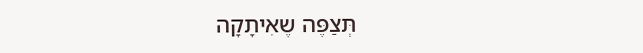תְּצַפֶּה שֶאִיתָקָה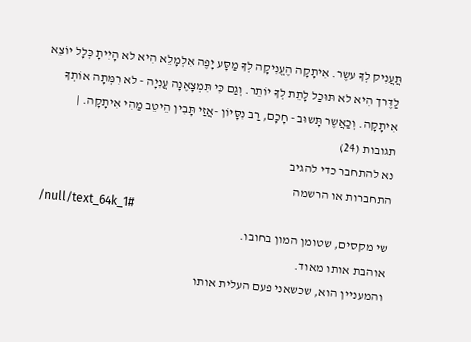תֲּעֲנִיק לְךָ עשֶר. אִיתָקָה הֶעֱנִיקָה לְךָ מַסָּע יָפֶה אִלְמָלֵא הִיא לא הָיִיתָ כְּלָל יוֹצֵא לַדֶּרך הִיא לא תּוּכַל לָתֵת לְךָ יוֹתֵר. וְגַם כִּי תִּמְצָאֶנָה עֲנִיָה - לא רִמְּתָה אוֹתְךָ אִיתָקָה. וְכַאֲשֶר תָּשוּב - חָכָם, רַב נִסָּיוֹן -אֲזַי תָּבִין הֵיטֵב מַהִי אִיתָקָה. |
תגובות (24)
נא להתחבר כדי להגיב
התחברות או הרשמה
/null/text_64k_1#
שי מקסים, שטומן המון בחובו.
אוהבת אותו מאוד.
והמעניין הוא, שכשאני פעם העלית אותו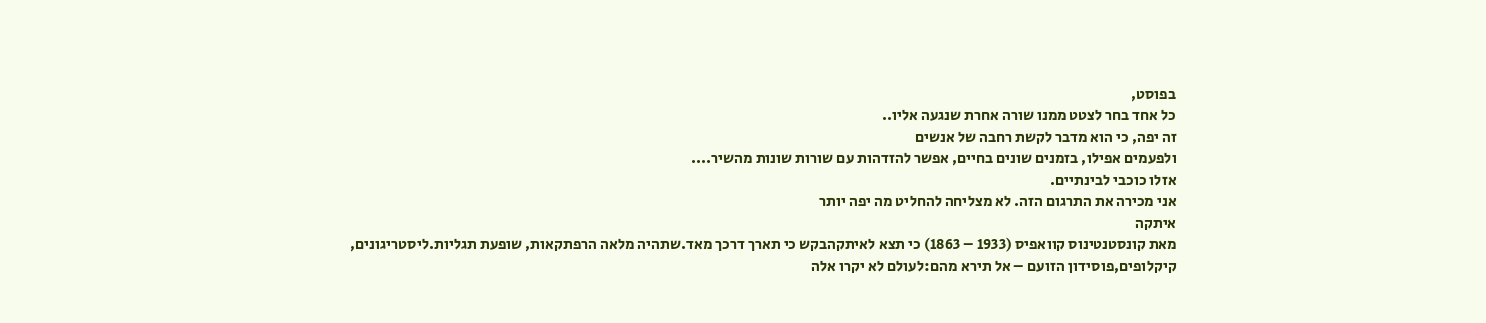בפוסט,
כל אחד בחר לצטט ממנו שורה אחרת שנגעה אליו..
זה יפה, כי הוא מדבר לקשת רחבה של אנשים
ולפעמים אפילו, בזמנים שונים בחיים, אפשר להזדהות עם שורות שונות מהשיר....
אזלו כוכבי לבינתיים.
אני מכירה את התרגום הזה. לא מצליחה להחליט מה יפה יותר
איתקה
מאת קונסטנטינוס קוואפיס (1933 – 1863) כי תצא לאיתקהבקש כי תארך דרכך מאד.שתהיה מלאה הרפתקאות, שופעת תגליות.ליסטריגונים, קיקלופים,פוסידון הזועם – אל תירא מהם:לעולם לא יקרו אלה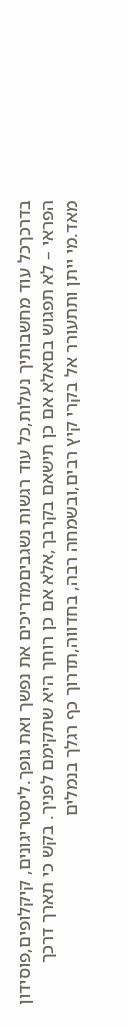בדרכךכל עוד מחשבותיך נעלות,כל עוד רגשות נשגביםמדריכים את נפשך ואת גופך.ליסטריגונים, קיקלופים,פוסידון הפראי – לא תפגוש בםאלא אם כן תישאם בקרבך,אלא אם כן רוחך היא שתקימם לפניך. בקש כי תארך דרכך מאד.מי ייתן ותתעורר אל בקרי קיץ רבים,ובשמחה רבה, בחדווה,תדרוך כף רגלך בנמלים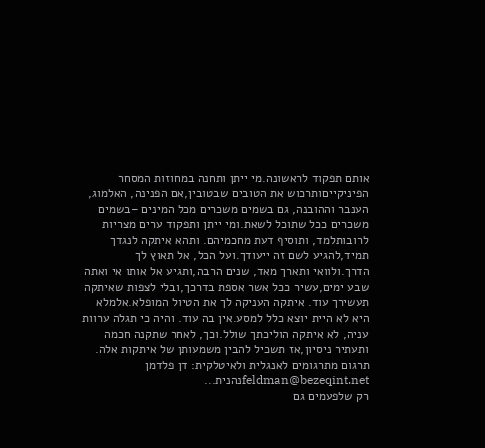אותם תפקוד לראשונה.מי ייתן ותחנה במחוזות המסחר הפיניקייםותרכוש את הטובים שבטובין,אם הפנינה, האלמוג, הענבר וההובנה, גם בשמים משכרים מכל המינים –בשמים משכרים ככל שתוכל לשאת.ומי ייתן ותפקוד ערים מצריות לרובותלמד, ותוסיף דעת מחכמיהם. ותהא איתקה לנגדך תמיד,להגיע לשם זה ייעודך.ועל הכל, אל תאוץ לך הדרך.ולוואי ותארך מאד, שנים הרבה,ותגיע אל אותו אי ואתה שבע ימים,עשיר ככל אשר אספת בדרכך,ובלי לצפות שאיתקה תעשירך עוד. איתקה העניקה לך את הטיול המופלא.אלמלא היא לא היית יוצא כלל למסע.אין בה עוד. והיה כי תגלה ערוות עניה, לא איתקה הוליכתך שולל.וכך, לאחר שתקנה חכמה ותעתיר ניסיון,אז תשכיל להבין משמעותן של איתקות אלה. תרגום מתרגומים לאנגלית ולאיטלקית: דן פלדמן feldman@bezeqint.netנהנית...
רק שלפעמים גם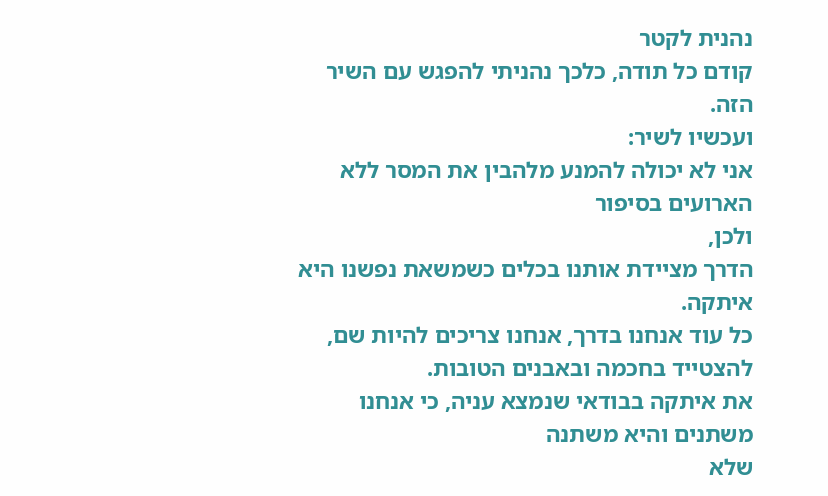נהנית לקטר
קודם כל תודה, כלכך נהניתי להפגש עם השיר הזה.
ועכשיו לשיר:
אני לא יכולה להמנע מלהבין את המסר ללא הארועים בסיפור
ולכן,
הדרך מציידת אותנו בכלים כשמשאת נפשנו היא איתקה.
כל עוד אנחנו בדרך, אנחנו צריכים להיות שם, להצטייד בחכמה ובאבנים הטובות.
את איתקה בבודאי שנמצא עניה, כי אנחנו משתנים והיא משתנה
שלא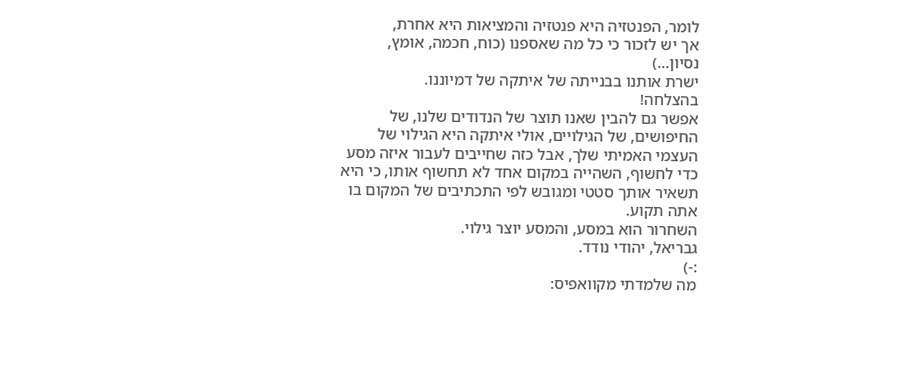לומר, הפנטזיה היא פנטזיה והמציאות היא אחרת,
אך יש לזכור כי כל מה שאספנו (כוח, חכמה, אומץ, נסיון...)
ישרת אותנו בבנייתה של איתקה של דמיוננו.
בהצלחה!
אפשר גם להבין שאנו תוצר של הנדודים שלנו, של החיפושים, של הגילויים, אולי איתקה היא הגילוי של העצמי האמיתי שלך, אבל כזה שחייבים לעבור איזה מסע כדי לחשוף, השהייה במקום אחד לא תחשוף אותו, כי היא תשאיר אותך סטטי ומגובש לפי התכתיבים של המקום בו אתה תקוע.
השחרור הוא במסע, והמסע יוצר גילוי.
גבריאל, יהודי נודד.
:-)
מה שלמדתי מקוואפיס: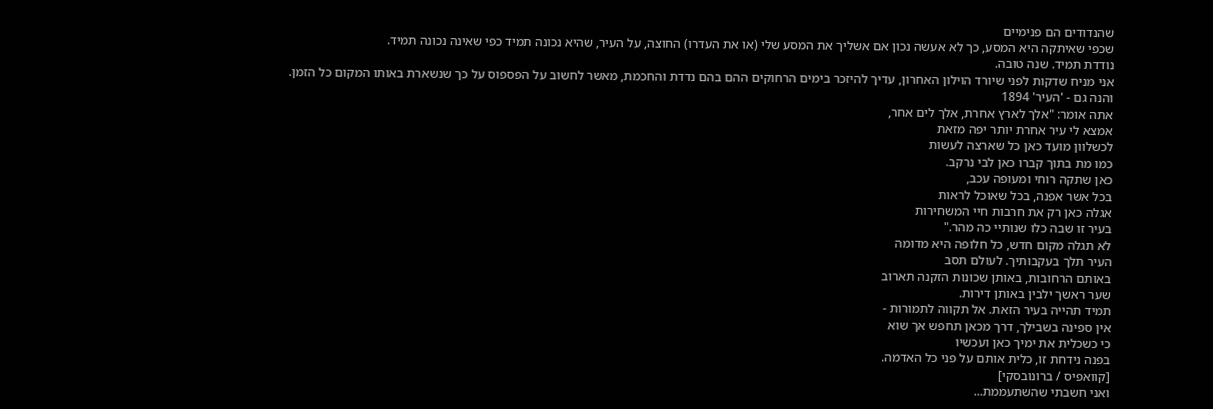שהנדודים הם פנימיים
שכפי שאיתקה היא המסע, כך לא אעשה נכון אם אשליך את המסע שלי (או את העדרו) החוצה, על העיר, שהיא נכונה תמיד כפי שאינה נכונה תמיד.
נודדת תמיד. שנה טובה.
אני מניח שדקות לפני שיורד הוילון האחרון, עדיך להיזכר בימים הרחוקים ההם בהם נדדת והחכמת, מאשר לחשוב על הפספוס על כך שנשארת באותו המקום כל הזמן.
והנה גם - 'העיר' 1894
אתה אומר: "אלך לארץ אחרת, אלך לים אחר,
אמצא לי עיר אחרת יותר יפה מזאת
לכשלוון מועד כאן כל שארצה לעשות
כמו מת בתוך קברו כאן לבי נרקב.
כאן שתקה רוחי ומעופה עכב,
בכל אשר אפנה, בכל שאוכל לראות
אגלה כאן רק את חרבות חיי המשחירות
בעיר זו שבה כלו שנותיי כה מהר."
לא תגלה מקום חדש, כל חלופה היא מדומה
העיר תלך בעקבותיך. לעולם תסב
באותם הרחובות, באותן שכונות הזקנה תארוב
שער ראשך ילבין באותן דירות.
תמיד תהייה בעיר הזאת. אל תקווה לתמורות -
אין ספינה בשבילך, דרך מכאן תחפש אך שוא
כי כשכלית את ימיך כאן ועכשיו
בפנה נידחת זו, כלית אותם על פני כל האדמה.
[קוואפיס / ברונובסקי]
ואני חשבתי שהשתעממת...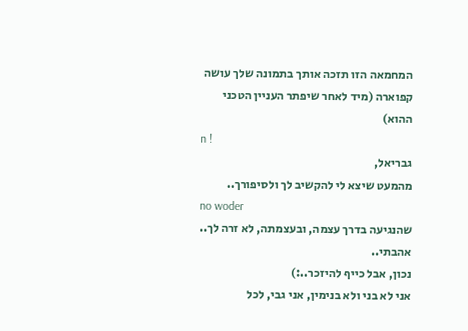המחמאה הזו תזכה אותך בתמונה שלך עושה קפוארה (מיד לאחר שיפתר העניין הטכני ההוא)
n !
גבריאל,
מהמעט שיצא לי להקשיב לך ולסיפורך..
no woder
שהנגיעה בדרך עצמה, ובעצמתה, לא זרה לך..
אהבתי..
נכון, אבל כייף להיזכר..:)
אני לא בני ולא בנימין, אני גבי, לכל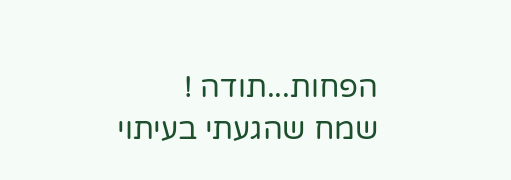הפחות...תודה !
שמח שהגעתי בעיתוי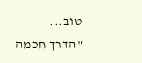טוב...
"הדרך חכמה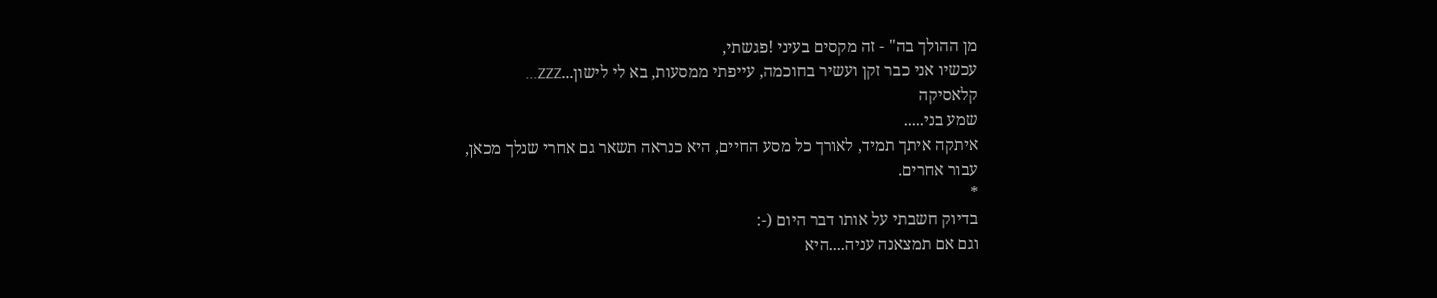מן ההולך בה" - זה מקסים בעיני !פגשתי,
עכשיו אני כבר זקן ועשיר בחוכמה, עייפתי ממסעות, בא לי לישון...ZZZ...
קלאסיקה
שמע בני.....
איתקה איתך תמיד, לאורך כל מסע החיים, היא כנראה תשאר גם אחרי שנלך מכאן,
עבור אחרים.
*
בדיוק חשבתי על אותו דבר היום (-:
וגם אם תמצאנה עניה....היא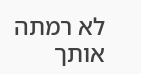לא רמתה אותך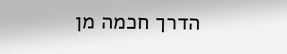הדרך חכמה מן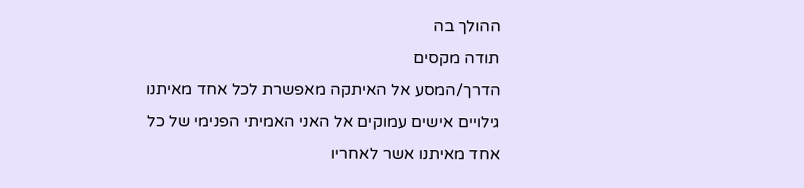ההולך בה
תודה מקסים
הדרך/המסע אל האיתקה מאפשרת לכל אחד מאיתנו גילויים אישים עמוקים אל האני האמיתי הפנימי של כל אחד מאיתנו אשר לאחריו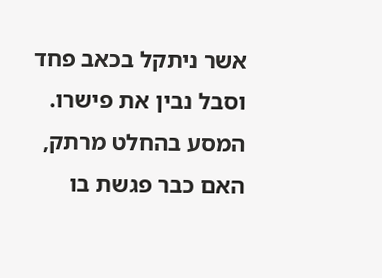אשר ניתקל בכאב פחד וסבל נבין את פישרו.
המסע בהחלט מרתק, האם כבר פגשת בו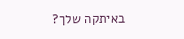באיתקה שלך?